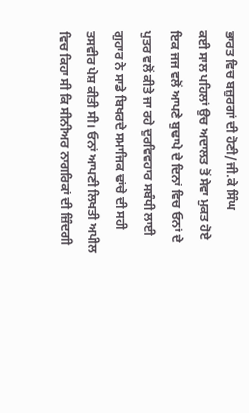ਭਾਰਤ ਵਿਚ ਬਜ਼ੁਰਗਾਂ ਦੀ ਹੋਣੀ/ਜੀ.ਕੇ ਸਿੰਘ
ਕਈ ਸਾਲ ਪਹਿਲਾਂ ਉਚ ਅਦਾਲਤ ਤੋਂ ਸੇਵਾ ਮੁਕਤ ਹੋਏ ਇਕ ਜਜ ਵਲੋਂ ਆਪਣੇ ਬੁਢਾਪੇ ਦੇ ਦਿਨਾਂ ਵਿਚ ਓਨਾਂ ਦੇ ਪੁਤਰ ਵਲੋਂ ਕੀਤੇ ਜਾ ਰਹੇ ਦੁਰਵਿਵਹਾਰ ਸਬੰਧੀ ਲਾਈ ਗੁਹਾਰ ਨੇ ਸਾਡੇ ਬਿਖਰਦੇ ਸਮਾਜਿਕ ਢਾਂਚੇ ਦੀ ਸਹੀ ਤਸਵੀਰ ਪੇਸ਼ ਕੀਤੀ ਸੀ। ਓਨਾਂ ਆਪਣੀ ਲਿਖਤੀ ਅਪੀਲ ਵਿਚ ਕਿਹਾ ਸੀ ਕਿ ਸੀਨੀਅਰ ਨਾਗਰਿਕਾਂ ਦੀ ਜ਼ਿੰਦਗੀ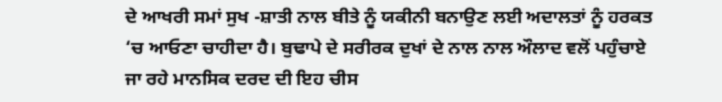ਦੇ ਆਖਰੀ ਸਮਾਂ ਸੁਖ -ਸ਼ਾਤੀ ਨਾਲ ਬੀਤੇ ਨੂੰ ਯਕੀਨੀ ਬਨਾਉਣ ਲਈ ਅਦਾਲਤਾਂ ਨੂੰ ਹਰਕਤ ‘ਚ ਆਓਣਾ ਚਾਹੀਦਾ ਹੈ। ਬੁਢਾਪੇ ਦੇ ਸਰੀਰਕ ਦੁਖਾਂ ਦੇ ਨਾਲ ਨਾਲ ਔਲਾਦ ਵਲੋਂ ਪਹੁੰਚਾਏ ਜਾ ਰਹੇ ਮਾਨਸਿਕ ਦਰਦ ਦੀ ਇਹ ਚੀਸ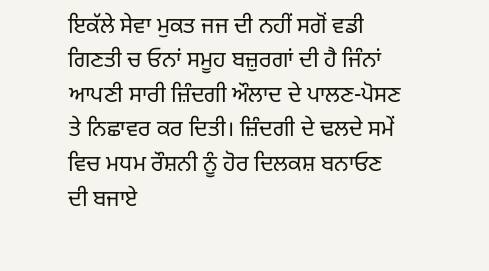ਇਕੱਲੇ ਸੇਵਾ ਮੁਕਤ ਜਜ ਦੀ ਨਹੀਂ ਸਗੋਂ ਵਡੀ ਗਿਣਤੀ ਚ ਓਨਾਂ ਸਮੂਹ ਬਜ਼ੁਰਗਾਂ ਦੀ ਹੈ ਜਿੰਨਾਂ ਆਪਣੀ ਸਾਰੀ ਜ਼ਿੰਦਗੀ ਔਲਾਦ ਦੇ ਪਾਲਣ-ਪੋਸਣ ਤੇ ਨਿਛਾਵਰ ਕਰ ਦਿਤੀ। ਜ਼ਿੰਦਗੀ ਦੇ ਢਲਦੇ ਸਮੇਂ ਵਿਚ ਮਧਮ ਰੌਸ਼ਨੀ ਨੂੰ ਹੋਰ ਦਿਲਕਸ਼ ਬਨਾਓਣ ਦੀ ਬਜਾਏ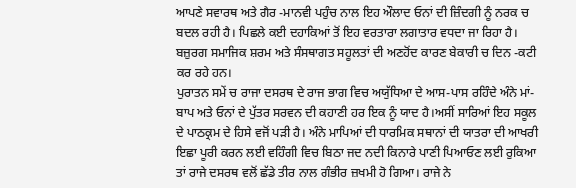ਆਪਣੇ ਸਵਾਰਥ ਅਤੇ ਗੈਰ -ਮਾਨਵੀ ਪਹੁੰਚ ਨਾਲ ਇਹ ਔਲਾਦ ਓਨਾਂ ਦੀ ਜ਼ਿੰਦਗੀ ਨੂੰ ਨਰਕ ਚ ਬਦਲ ਰਹੀ ਹੈ। ਪਿਛਲੇ ਕਈ ਦਹਾਕਿਆਂ ਤੋਂ ਇਹ ਵਰਤਾਰਾ ਲਗਾਤਾਰ ਵਧਦਾ ਜਾ ਰਿਹਾ ਹੈ। ਬਜ਼ੁਰਗ ਸਮਾਜਿਕ ਸ਼ਰਮ ਅਤੇ ਸੰਸਥਾਗਤ ਸਹੂਲਤਾਂ ਦੀ ਅਣਹੋਂਦ ਕਾਰਣ ਬੇਕਾਰੀ ਚ ਦਿਨ -ਕਟੀ ਕਰ ਰਹੇ ਹਨ।
ਪੁਰਾਤਨ ਸਮੇਂ ਚ ਰਾਜਾ ਦਸਰਥ ਦੇ ਰਾਜ ਭਾਗ ਵਿਚ ਅਯੁੱਧਿਆ ਦੇ ਆਸ-ਪਾਸ ਰਹਿੰਦੇ ਅੰਨੇ ਮਾਂ-ਬਾਪ ਅਤੇ ਓਨਾਂ ਦੇ ਪੁੱਤਰ ਸਰਵਨ ਦੀ ਕਹਾਣੀ ਹਰ ਇਕ ਨੂੰ ਯਾਦ ਹੈ।ਅਸੀਂ ਸਾਰਿਆਂ ਇਹ ਸਕੂਲ ਦੇ ਪਾਠਕ੍ਰਮ ਦੇ ਹਿਸੇ ਵਜੋਂ ਪੜੀ ਹੈ। ਅੰਨੇ ਮਾਪਿਆਂ ਦੀ ਧਾਰਮਿਕ ਸਥਾਨਾਂ ਦੀ ਯਾਤਰਾ ਦੀ ਆਖਰੀ ਇਛਾ ਪੂਰੀ ਕਰਨ ਲਈ ਵਹਿੰਗੀ ਵਿਚ ਬਿਠਾ ਜਦ ਨਦੀ ਕਿਨਾਰੇ ਪਾਣੀ ਪਿਆਓਣ ਲਈ ਰੁਕਿਆ ਤਾਂ ਰਾਜੇ ਦਸਰਥ ਵਲੋਂ ਛੱਡੇ ਤੀਰ ਨਾਲ ਗੰਭੀਰ ਜ਼ਖਮੀ ਹੋ ਗਿਆ। ਰਾਜੇ ਨੇ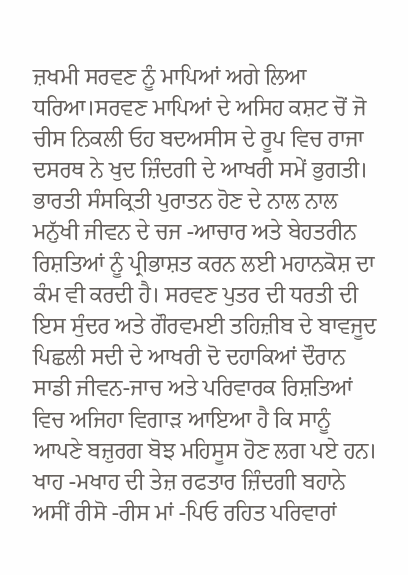ਜ਼ਖਮੀ ਸਰਵਣ ਨੂੰ ਮਾਪਿਆਂ ਅਗੇ ਲਿਆ ਧਰਿਆ।ਸਰਵਣ ਮਾਪਿਆਂ ਦੇ ਅਸਿਹ ਕਸ਼ਟ ਚੋਂ ਜੋ ਚੀਸ ਨਿਕਲੀ ਓਹ ਬਦਅਸੀਸ ਦੇ ਰੂਪ ਵਿਚ ਰਾਜਾ ਦਸਰਥ ਨੇ ਖੁਦ ਜ਼ਿੰਦਗੀ ਦੇ ਆਖਰੀ ਸਮੇਂ ਭੁਗਤੀ। ਭਾਰਤੀ ਸੰਸਕ੍ਰਿਤੀ ਪੁਰਾਤਨ ਹੋਣ ਦੇ ਨਾਲ ਨਾਲ ਮਨੁੱਖੀ ਜੀਵਨ ਦੇ ਚਜ -ਆਚਾਰ ਅਤੇ ਬੇਹਤਰੀਨ ਰਿਸ਼ਤਿਆਂ ਨੂੰ ਪ੍ਰੀਭਾਸ਼ਤ ਕਰਨ ਲਈ ਮਹਾਨਕੋਸ਼ ਦਾ ਕੰਮ ਵੀ ਕਰਦੀ ਹੈ। ਸਰਵਣ ਪੁਤਰ ਦੀ ਧਰਤੀ ਦੀ ਇਸ ਸੁੰਦਰ ਅਤੇ ਗੌਰਵਮਈ ਤਹਿਜ਼ੀਬ ਦੇ ਬਾਵਜੂਦ ਪਿਛਲੀ ਸਦੀ ਦੇ ਆਖਰੀ ਦੋ ਦਹਾਕਿਆਂ ਦੌਰਾਨ ਸਾਡੀ ਜੀਵਨ-ਜਾਚ ਅਤੇ ਪਰਿਵਾਰਕ ਰਿਸ਼ਤਿਆਂ ਵਿਚ ਅਜਿਹਾ ਵਿਗਾੜ ਆਇਆ ਹੈ ਕਿ ਸਾਨੂੰ ਆਪਣੇ ਬਜ਼ੁਰਗ ਬੋਝ ਮਹਿਸੂਸ ਹੋਣ ਲਗ ਪਏ ਹਨ। ਖਾਹ -ਮਖਾਹ ਦੀ ਤੇਜ਼ ਰਫਤਾਰ ਜ਼ਿੰਦਗੀ ਬਹਾਨੇ ਅਸੀਂ ਰੀਸੋ -ਰੀਸ ਮਾਂ -ਪਿਓ ਰਹਿਤ ਪਰਿਵਾਰਾਂ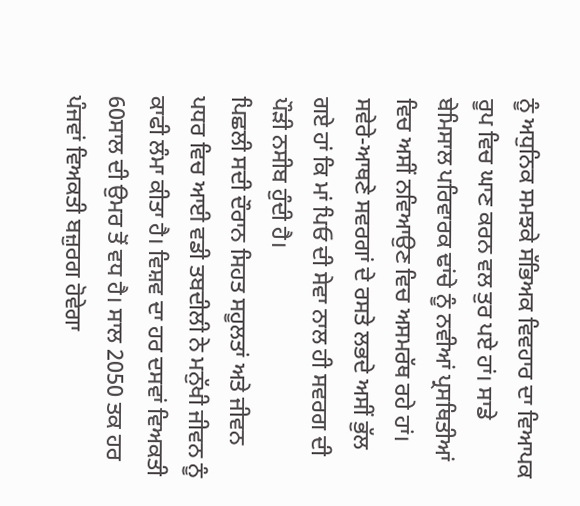ਨੂੰ ਅਧੁਨਿਕ ਸਮਝਕੇ ਸੱਭਿਅਕ ਵਿਵਹਾਰ ਦਾ ਵਿਆਪਕ ਰੂਪ ਵਿਚ ਘਾਣ ਕਰਨ ਵਲ ਤੁਰ ਪਏ ਹਾਂ। ਸਾਡੇ ਬੇਮਿਸਾਲ ਪਰਿਵਾਰਕ ਢਾਂਚੇ ਨੂੰ ਨਵੀਆਂ ਪ੍ਰਸਥਿਤੀਆਂ ਵਿਚ ਅਸੀਂ ਨਵਿਆਉਣ ਵਿਚ ਅਸਮਰੱਥ ਰਹੇ ਹਾਂ। ਸਵੇਰੇ-ਆਥਣੇ ਸਵਰਗਾਂ ਦੇ ਰਸਤੇ ਲਭਦੇ ਅਸੀਂ ਭੁੱਲ ਗਏ ਹਾਂ ਕਿ ਮਾਂ ਪਿਓ ਦੀ ਸੇਵਾ ਨਾਲ ਹੀ ਸਵਰਗ ਦੀ ਪੌੜੀ ਨਸੀਬ ਹੁੰਦੀ ਹੈ।
ਪਿਛਲੀ ਸਦੀ ਦੌਰਾਨ ਸਿਹਤ ਸਹੂਲਤਾਂ ਅਤੇ ਜੀਵਨ ਪਧਰ ਵਿਚ ਆਈ ਵਡੀ ਤਬਦੀਲੀ ਨੇ ਮਨੁੱਖੀ ਜੀਵਨ ਨੂੰ ਕਾਫੀ ਲੰਮਾ ਕੀਤਾ ਹੈ। ਵਿਸ਼ਵ ਦਾ ਹਰ ਦਸਵਾਂ ਵਿਅਕਤੀ 60ਸਾਲ ਦੀ ਉਮਰ ਤੋਂ ਵਧ ਹੈ। ਸਾਲ 2050 ਤਕ ਹਰ ਪੰਜਵਾਂ ਵਿਅਕਤੀ ਬਜ਼ੁਰਗ ਹੋਵੇਗਾ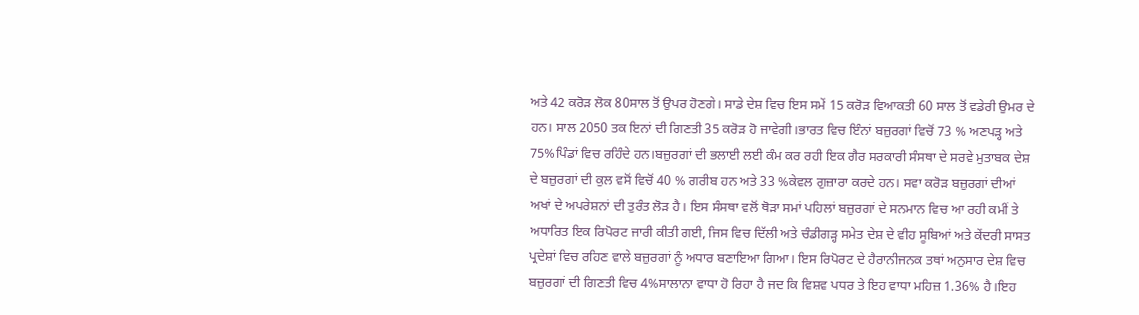ਅਤੇ 42 ਕਰੋੜ ਲੋਕ 80ਸਾਲ ਤੋਂ ਉਪਰ ਹੋਣਗੇ। ਸਾਡੇ ਦੇਸ਼ ਵਿਚ ਇਸ ਸਮੇਂ 15 ਕਰੋੜ ਵਿਆਕਤੀ 60 ਸਾਲ ਤੋਂ ਵਡੇਰੀ ਉਮਰ ਦੇ ਹਨ। ਸਾਲ 2050 ਤਕ ਇਨਾਂ ਦੀ ਗਿਣਤੀ 35 ਕਰੋੜ ਹੋ ਜਾਵੇਗੀ।ਭਾਰਤ ਵਿਚ ਇੰਨਾਂ ਬਜ਼ੁਰਗਾਂ ਵਿਚੋਂ 73 % ਅਣਪੜ੍ਹ ਅਤੇ 75%ਪਿੰਡਾਂ ਵਿਚ ਰਹਿੰਦੇ ਹਨ।ਬਜ਼ੁਰਗਾਂ ਦੀ ਭਲਾਈ ਲਈ ਕੰਮ ਕਰ ਰਹੀ ਇਕ ਗੈਰ ਸਰਕਾਰੀ ਸੰਸਥਾ ਦੇ ਸਰਵੇ ਮੁਤਾਬਕ ਦੇਸ਼ ਦੇ ਬਜ਼ੁਰਗਾਂ ਦੀ ਕੁਲ ਵਸੋਂ ਵਿਚੋਂ 40 % ਗਰੀਬ ਹਨ ਅਤੇ 33 %ਕੇਵਲ ਗੁਜ਼ਾਰਾ ਕਰਦੇ ਹਨ। ਸਵਾ ਕਰੋੜ ਬਜ਼ੁਰਗਾਂ ਦੀਆਂ ਅਖਾਂ ਦੇ ਅਪਰੇਸ਼ਨਾਂ ਦੀ ਤੁਰੰਤ ਲੋੜ ਹੈ। ਇਸ ਸੰਸਥਾ ਵਲੋਂ ਥੋੜਾ ਸਮਾਂ ਪਹਿਲਾਂ ਬਜ਼ੁਰਗਾਂ ਦੇ ਸਨਮਾਨ ਵਿਚ ਆ ਰਹੀ ਕਮੀਂ ਤੇ ਅਧਾਰਿਤ ਇਕ ਰਿਪੋਰਟ ਜਾਰੀ ਕੀਤੀ ਗਈ, ਜਿਸ ਵਿਚ ਦਿੱਲੀ ਅਤੇ ਚੰਡੀਗੜ੍ਹ ਸਮੇਤ ਦੇਸ਼ ਦੇ ਵੀਹ ਸੂਬਿਆਂ ਅਤੇ ਕੇਂਦਰੀ ਸਾਸਤ ਪ੍ਰਦੇਸ਼ਾਂ ਵਿਚ ਰਹਿਣ ਵਾਲੇ ਬਜ਼ੁਰਗਾਂ ਨੂੰ ਅਧਾਰ ਬਣਾਇਆ ਗਿਆ। ਇਸ ਰਿਪੋਰਟ ਦੇ ਹੈਰਾਨੀਜਨਕ ਤਥਾਂ ਅਨੁਸਾਰ ਦੇਸ਼ ਵਿਚ ਬਜ਼ੁਰਗਾਂ ਦੀ ਗਿਣਤੀ ਵਿਚ 4%ਸਾਲਾਨਾ ਵਾਧਾ ਹੋ ਰਿਹਾ ਹੈ ਜਦ ਕਿ ਵਿਸ਼ਵ ਪਧਰ ਤੇ ਇਹ ਵਾਧਾ ਮਹਿਜ਼ 1.36% ਹੈ।ਇਹ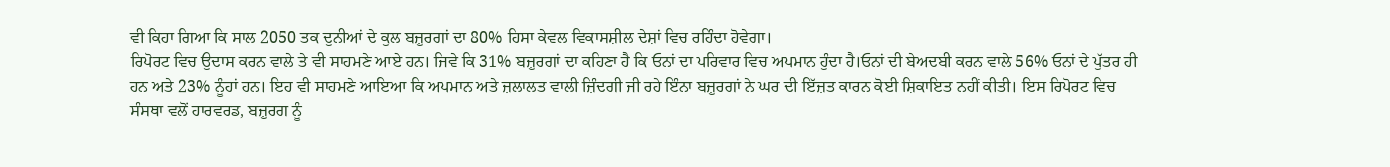ਵੀ ਕਿਹਾ ਗਿਆ ਕਿ ਸਾਲ 2050 ਤਕ ਦੁਨੀਆਂ ਦੇ ਕੁਲ ਬਜ਼ੁਰਗਾਂ ਦਾ 80% ਹਿਸਾ ਕੇਵਲ ਵਿਕਾਸਸ਼ੀਲ ਦੇਸ਼ਾਂ ਵਿਚ ਰਹਿੰਦਾ ਹੋਵੇਗਾ।
ਰਿਪੋਰਟ ਵਿਚ ਉਦਾਸ ਕਰਨ ਵਾਲੇ ਤੇ ਵੀ ਸਾਹਮਣੇ ਆਏ ਹਨ। ਜਿਵੇ ਕਿ 31% ਬਜ਼ੁਰਗਾਂ ਦਾ ਕਹਿਣਾ ਹੈ ਕਿ ਓਨਾਂ ਦਾ ਪਰਿਵਾਰ ਵਿਚ ਅਪਮਾਨ ਹੁੰਦਾ ਹੈ।ਓਨਾਂ ਦੀ ਬੇਅਦਬੀ ਕਰਨ ਵਾਲੇ 56% ਓਨਾਂ ਦੇ ਪੁੱਤਰ ਹੀ ਹਨ ਅਤੇ 23% ਨੂੰਹਾਂ ਹਨ। ਇਹ ਵੀ ਸਾਹਮਣੇ ਆਇਆ ਕਿ ਅਪਮਾਨ ਅਤੇ ਜ਼ਲਾਲਤ ਵਾਲੀ ਜ਼ਿੰਦਗੀ ਜੀ ਰਹੇ ਇੰਨਾ ਬਜ਼ੁਰਗਾਂ ਨੇ ਘਰ ਦੀ ਇੱਜ਼ਤ ਕਾਰਨ ਕੋਈ ਸ਼ਿਕਾਇਤ ਨਹੀਂ ਕੀਤੀ। ਇਸ ਰਿਪੋਰਟ ਵਿਚ ਸੰਸਥਾ ਵਲੋਂ ਹਾਰਵਰਡ, ਬਜ਼ੁਰਗ ਨੂੰ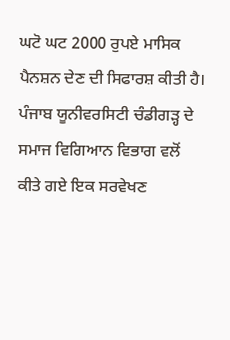ਘਟੋ ਘਟ 2000 ਰੁਪਏ ਮਾਸਿਕ ਪੈਨਸ਼ਨ ਦੇਣ ਦੀ ਸਿਫਾਰਸ਼ ਕੀਤੀ ਹੈ। ਪੰਜਾਬ ਯੂਨੀਵਰਸਿਟੀ ਚੰਡੀਗੜ੍ਹ ਦੇ ਸਮਾਜ ਵਿਗਿਆਨ ਵਿਭਾਗ ਵਲੋਂ ਕੀਤੇ ਗਏ ਇਕ ਸਰਵੇਖਣ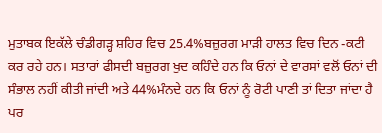ਮੁਤਾਬਕ ਇਕੱਲੇ ਚੰਡੀਗੜ੍ਹ ਸ਼ਹਿਰ ਵਿਚ 25.4%ਬਜ਼ੁਰਗ ਮਾੜੀ ਹਾਲਤ ਵਿਚ ਦਿਨ -ਕਟੀ ਕਰ ਰਹੇ ਹਨ। ਸਤਾਰਾਂ ਫੀਸਦੀ ਬਜ਼ੁਰਗ ਖੁਦ ਕਹਿੰਦੇ ਹਨ ਕਿ ਓਨਾਂ ਦੇ ਵਾਰਸਾਂ ਵਲੋਂ ਓਨਾਂ ਦੀ ਸੰਭਾਲ ਨਹੀਂ ਕੀਤੀ ਜਾਂਦੀ ਅਤੇ 44%ਮੰਨਦੇ ਹਨ ਕਿ ਓਨਾਂ ਨੂੰ ਰੋਟੀ ਪਾਣੀ ਤਾਂ ਦਿਤਾ ਜਾਂਦਾ ਹੈ ਪਰ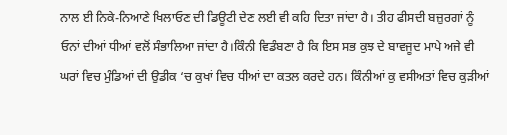ਨਾਲ ਈ ਨਿਕੇ-ਨਿਆਣੇ ਖਿਲਾਓਣ ਦੀ ਡਿਊਟੀ ਦੇਣ ਲਈ ਵੀ ਕਹਿ ਦਿਤਾ ਜਾਂਦਾ ਹੈ। ਤੀਹ ਫੀਸਦੀ ਬਜ਼ੁਰਗਾਂ ਨੂੰ ਓਨਾਂ ਦੀਆਂ ਧੀਆਂ ਵਲੋਂ ਸੰਭਾਲਿਆ ਜਾਂਦਾ ਹੈ।ਕਿੰਨੀ ਵਿਡੰਬਣਾ ਹੈ ਕਿ ਇਸ ਸਭ ਕੁਝ ਦੇ ਬਾਵਜੂਦ ਮਾਪੇ ਅਜੇ ਵੀ ਘਰਾਂ ਵਿਚ ਮੁੰਡਿਆਂ ਦੀ ਉਡੀਕ ‘ਚ ਕੁਖਾਂ ਵਿਚ ਧੀਆਂ ਦਾ ਕਤਲ ਕਰਦੇ ਹਨ। ਕਿੰਨੀਆਂ ਕੁ ਵਸੀਅਤਾਂ ਵਿਚ ਕੁੜੀਆਂ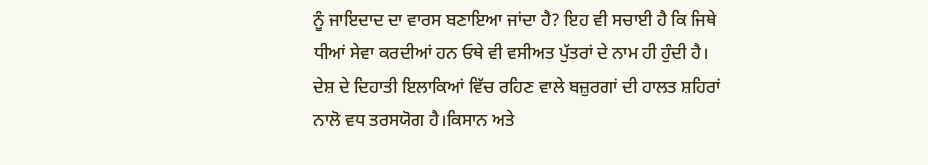ਨੂੰ ਜਾਇਦਾਦ ਦਾ ਵਾਰਸ ਬਣਾਇਆ ਜਾਂਦਾ ਹੈ? ਇਹ ਵੀ ਸਚਾਈ ਹੈ ਕਿ ਜਿਥੇ ਧੀਆਂ ਸੇਵਾ ਕਰਦੀਆਂ ਹਨ ਓਥੇ ਵੀ ਵਸੀਅਤ ਪੁੱਤਰਾਂ ਦੇ ਨਾਮ ਹੀ ਹੁੰਦੀ ਹੈ।
ਦੇਸ਼ ਦੇ ਦਿਹਾਤੀ ਇਲਾਕਿਆਂ ਵਿੱਚ ਰਹਿਣ ਵਾਲੇ ਬਜ਼ੁਰਗਾਂ ਦੀ ਹਾਲਤ ਸ਼ਹਿਰਾਂ ਨਾਲੋ ਵਧ ਤਰਸਯੋਗ ਹੈ।ਕਿਸਾਨ ਅਤੇ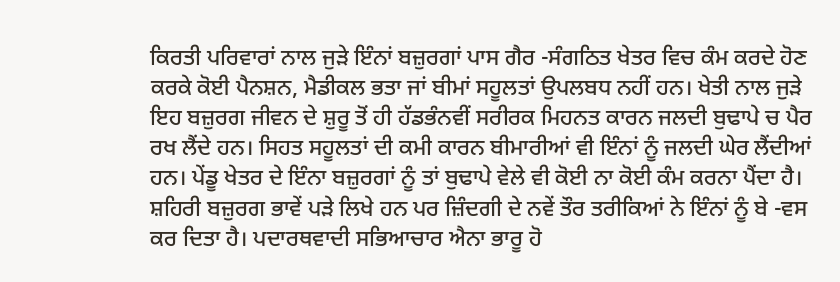ਕਿਰਤੀ ਪਰਿਵਾਰਾਂ ਨਾਲ ਜੁੜੇ ਇੰਨਾਂ ਬਜ਼ੁਰਗਾਂ ਪਾਸ ਗੈਰ -ਸੰਗਠਿਤ ਖੇਤਰ ਵਿਚ ਕੰਮ ਕਰਦੇ ਹੋਣ ਕਰਕੇ ਕੋਈ ਪੈਨਸ਼ਨ, ਮੈਡੀਕਲ ਭਤਾ ਜਾਂ ਬੀਮਾਂ ਸਹੂਲਤਾਂ ਉਪਲਬਧ ਨਹੀਂ ਹਨ। ਖੇਤੀ ਨਾਲ ਜੁੜੇ ਇਹ ਬਜ਼ੁਰਗ ਜੀਵਨ ਦੇ ਸ਼ੁਰੂ ਤੋਂ ਹੀ ਹੱਡਭੰਨਵੀਂ ਸਰੀਰਕ ਮਿਹਨਤ ਕਾਰਨ ਜਲਦੀ ਬੁਢਾਪੇ ਚ ਪੈਰ ਰਖ ਲੈਂਦੇ ਹਨ। ਸਿਹਤ ਸਹੂਲਤਾਂ ਦੀ ਕਮੀ ਕਾਰਨ ਬੀਮਾਰੀਆਂ ਵੀ ਇੰਨਾਂ ਨੂੰ ਜਲਦੀ ਘੇਰ ਲੈਂਦੀਆਂ ਹਨ। ਪੇਂਡੂ ਖੇਤਰ ਦੇ ਇੰਨਾ ਬਜ਼ੁਰਗਾਂ ਨੂੰ ਤਾਂ ਬੁਢਾਪੇ ਵੇਲੇ ਵੀ ਕੋਈ ਨਾ ਕੋਈ ਕੰਮ ਕਰਨਾ ਪੈਂਦਾ ਹੈ। ਸ਼ਹਿਰੀ ਬਜ਼ੁਰਗ ਭਾਵੇਂ ਪੜੇ ਲਿਖੇ ਹਨ ਪਰ ਜ਼ਿੰਦਗੀ ਦੇ ਨਵੇਂ ਤੌਰ ਤਰੀਕਿਆਂ ਨੇ ਇੰਨਾਂ ਨੂੰ ਬੇ -ਵਸ ਕਰ ਦਿਤਾ ਹੈ। ਪਦਾਰਥਵਾਦੀ ਸਭਿਆਚਾਰ ਐਨਾ ਭਾਰੂ ਹੋ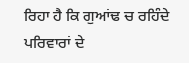ਰਿਹਾ ਹੈ ਕਿ ਗੁਆਂਢ ਚ ਰਹਿੰਦੇ ਪਰਿਵਾਰਾਂ ਦੇ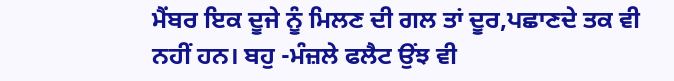ਮੈਂਬਰ ਇਕ ਦੂਜੇ ਨੂੰ ਮਿਲਣ ਦੀ ਗਲ ਤਾਂ ਦੂਰ,ਪਛਾਣਦੇ ਤਕ ਵੀ ਨਹੀਂ ਹਨ। ਬਹੁ -ਮੰਜ਼ਲੇ ਫਲੈਟ ਉਂਝ ਵੀ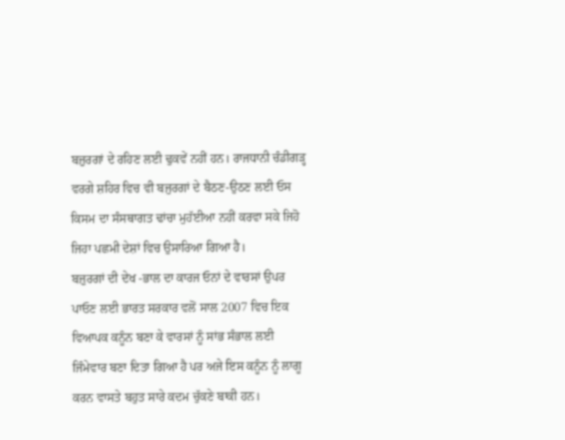ਬਜ਼ੁਰਗਾਂ ਦੇ ਰਹਿਣ ਲਈ ਢੁਕਵੇਂ ਨਹੀਂ ਹਨ। ਰਾਜਧਾਨੀ ਚੰਡੀਗੜ੍ਹ ਵਰਗੇ ਸ਼ਹਿਰ ਵਿਚ ਵੀ ਬਜੁਰਗਾਂ ਦੇ ਬੈਠਣ-ਉਠਣ ਲਈ ਓਸ ਕਿਸਮ ਦਾ ਸੰਸਥਾਗਤ ਢਾਂਚਾ ਮੁਹੱਈਆ ਨਹੀਂ ਕਰਵਾ ਸਕੇ ਜਿਹੋ ਜਿਹਾ ਪਛਮੀ ਦੇਸ਼ਾਂ ਵਿਚ ਉਸਾਰਿਆ ਗਿਆ ਹੈ।
ਬਜ਼ੁਰਗਾਂ ਦੀ ਦੇਖ -ਭਾਲ ਦਾ ਕਾਰਜ ਓਨਾਂ ਦੇ ਵਾਰਸਾਂ ਉਪਰ ਪਾਓਣ ਲਈ ਭਾਰਤ ਸਰਕਾਰ ਵਲੋਂ ਸਾਲ 2007 ਵਿਚ ਇਕ ਵਿਆਪਕ ਕਨੂੰਨ ਬਣਾ ਕੇ ਵਾਰਸਾਂ ਨੂੰ ਸਾਂਭ ਸੰਭਾਲ ਲਈ ਜਿੰਮੇਵਾਰ ਬਣਾ ਦਿਤਾ ਗਿਆ ਹੈ ਪਰ ਅਜੇ ਇਸ ਕਨੂੰਨ ਨੂੰ ਲਾਗੂ ਕਰਨ ਵਾਸਤੇ ਬਹੁਤ ਸਾਰੇ ਕਦਮ ਚੁੱਕਣੇ ਬਾਕੀ ਹਨ।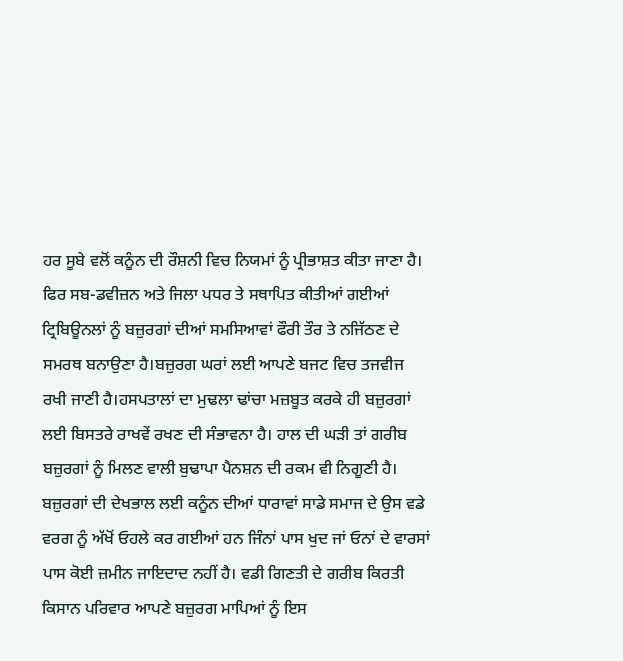ਹਰ ਸੂਬੇ ਵਲੋਂ ਕਨੂੰਨ ਦੀ ਰੌਸ਼ਨੀ ਵਿਚ ਨਿਯਮਾਂ ਨੂੰ ਪ੍ਰੀਭਾਸ਼ਤ ਕੀਤਾ ਜਾਣਾ ਹੈ। ਫਿਰ ਸਬ-ਡਵੀਜ਼ਨ ਅਤੇ ਜਿਲਾ ਪਧਰ ਤੇ ਸਥਾਪਿਤ ਕੀਤੀਆਂ ਗਈਆਂ ਟ੍ਰਿਬਿਊਨਲਾਂ ਨੂੰ ਬਜ਼ੁਰਗਾਂ ਦੀਆਂ ਸਮਸਿਆਵਾਂ ਫੌਰੀ ਤੌਰ ਤੇ ਨਜਿੱਠਣ ਦੇ ਸਮਰਥ ਬਨਾਉਣਾ ਹੈ।ਬਜ਼ੁਰਗ ਘਰਾਂ ਲਈ ਆਪਣੇ ਬਜਟ ਵਿਚ ਤਜਵੀਜ ਰਖੀ ਜਾਣੀ ਹੈ।ਹਸਪਤਾਲਾਂ ਦਾ ਮੁਢਲਾ ਢਾਂਚਾ ਮਜ਼ਬੂਤ ਕਰਕੇ ਹੀ ਬਜ਼ੁਰਗਾਂ ਲਈ ਬਿਸਤਰੇ ਰਾਖਵੇਂ ਰਖਣ ਦੀ ਸੰਭਾਵਨਾ ਹੈ। ਹਾਲ ਦੀ ਘੜੀ ਤਾਂ ਗਰੀਬ ਬਜ਼ੁਰਗਾਂ ਨੂੰ ਮਿਲਣ ਵਾਲੀ ਬੁਢਾਪਾ ਪੈਨਸ਼ਨ ਦੀ ਰਕਮ ਵੀ ਨਿਗੂਣੀ ਹੈ। ਬਜ਼ੁਰਗਾਂ ਦੀ ਦੇਖਭਾਲ ਲਈ ਕਨੂੰਨ ਦੀਆਂ ਧਾਰਾਵਾਂ ਸਾਡੇ ਸਮਾਜ ਦੇ ਉਸ ਵਡੇ ਵਰਗ ਨੂੰ ਅੱਖੋਂ ਓਹਲੇ ਕਰ ਗਈਆਂ ਹਨ ਜਿੰਨਾਂ ਪਾਸ ਖੁਦ ਜਾਂ ਓਨਾਂ ਦੇ ਵਾਰਸਾਂ ਪਾਸ ਕੋਈ ਜ਼ਮੀਨ ਜਾਇਦਾਦ ਨਹੀਂ ਹੈ। ਵਡੀ ਗਿਣਤੀ ਦੇ ਗਰੀਬ ਕਿਰਤੀ ਕਿਸਾਨ ਪਰਿਵਾਰ ਆਪਣੇ ਬਜ਼ੁਰਗ ਮਾਪਿਆਂ ਨੂੰ ਇਸ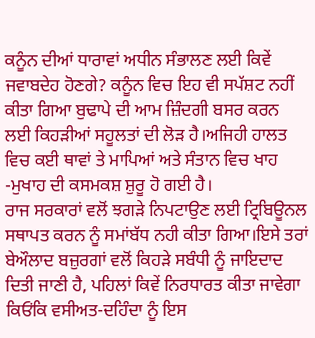ਕਨੂੰਨ ਦੀਆਂ ਧਾਰਾਵਾਂ ਅਧੀਨ ਸੰਭਾਲਣ ਲਈ ਕਿਵੇਂ ਜਵਾਬਦੇਹ ਹੋਣਗੇ? ਕਨੂੰਨ ਵਿਚ ਇਹ ਵੀ ਸਪੱਸ਼ਟ ਨਹੀਂ ਕੀਤਾ ਗਿਆ ਬੁਢਾਪੇ ਦੀ ਆਮ ਜ਼ਿੰਦਗੀ ਬਸਰ ਕਰਨ ਲਈ ਕਿਹੜੀਆਂ ਸਹੂਲਤਾਂ ਦੀ ਲੋੜ ਹੈ।ਅਜਿਹੀ ਹਾਲਤ ਵਿਚ ਕਈ ਥਾਵਾਂ ਤੇ ਮਾਪਿਆਂ ਅਤੇ ਸੰਤਾਨ ਵਿਚ ਖਾਹ -ਮੁਖਾਹ ਦੀ ਕਸਮਕਸ਼ ਸ਼ੁਰੂ ਹੋ ਗਈ ਹੈ।
ਰਾਜ ਸਰਕਾਰਾਂ ਵਲੋਂ ਝਗੜੇ ਨਿਪਟਾਉਣ ਲਈ ਟ੍ਰਿਬਿਊਨਲ ਸਥਾਪਤ ਕਰਨ ਨੂੰ ਸਮਾਂਬੱਧ ਨਹੀ ਕੀਤਾ ਗਿਆ।ਇਸੇ ਤਰਾਂ ਬੇਔਲਾਦ ਬਜ਼ੁਰਗਾਂ ਵਲੋਂ ਕਿਹੜੇ ਸਬੰਧੀ ਨੂੰ ਜਾਇਦਾਦ ਦਿਤੀ ਜਾਣੀ ਹੈ, ਪਹਿਲਾਂ ਕਿਵੇਂ ਨਿਰਧਾਰਤ ਕੀਤਾ ਜਾਵੇਗਾ ਕਿਓਂਕਿ ਵਸੀਅਤ-ਦਹਿੰਦਾ ਨੂੰ ਇਸ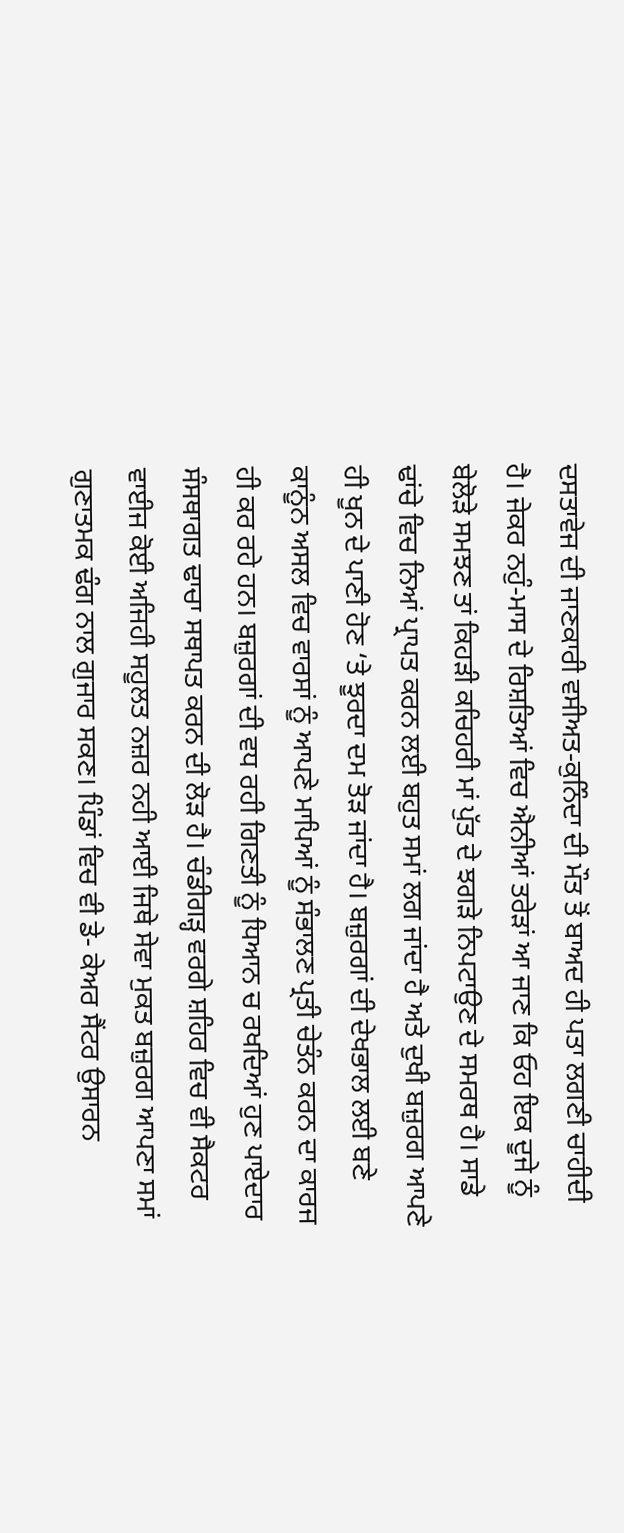ਦਸਤਾਵੇਜ ਦੀ ਜਾਣਕਾਰੀ ਵਸੀਅਤ-ਕੁਨਿੰਦਾ ਦੀ ਮੌਤ ਤੋਂ ਬਾਅਦ ਹੀ ਪਤਾ ਲਗਣੀ ਚਾਹੀਦੀ ਹੈ। ਜੇਕਰ ਨਹੁੰ-ਮਾਸ ਦੇ ਰਿਸ਼ਤਿਆਂ ਵਿਚ ਐਨੀਆਂ ਤਰੇੜਾਂ ਆ ਜਾਣ ਕਿ ਓਹ ਇਕ ਦੂਜੇ ਨੂੰ ਬੇਲੋੜੇ ਸਮਝਣ ਤਾਂ ਕਿਹੜੀ ਕਚਿਹਰੀ ਮਾਂ ਪੁੱਤ ਦੇ ਝਗੜੇ ਨਿਪਟਾਉਣ ਦੇ ਸਮਰਥ ਹੈ। ਸਾਡੇ ਢਾਂਚੇ ਵਿਚ ਨਿਆਂ ਪ੍ਰਾਪਤ ਕਰਨ ਲਈ ਬਹੁਤ ਸਮਾਂ ਲਗ ਜਾਂਦਾ ਹੈ ਅਤੇ ਦੁਖੀ ਬਜ਼ੁਰਗ ਆਪਣੇ ਹੀ ਖੂਨ ਦੇ ਪਾਣੀ ਹੋਣ ‘ਤੇ ਝੂਰਦਾ ਦਮ ਤੋੜ ਜਾਂਦਾ ਹੈ। ਬਜ਼ੁਰਗਾਂ ਦੀ ਦੇਖਭਾਲ ਲਈ ਬਣੇ ਕਾਨੂੰਨ ਅਸਲ ਵਿਚ ਵਾਰਸਾਂ ਨੂੰ ਆਪਣੇ ਮਾਪਿਆਂ ਨੂੰ ਸੰਭਾਲਣ ਪ੍ਰਤੀ ਚੇਤੰਨ ਕਰਨ ਦਾ ਕਾਰਜ ਹੀ ਕਰ ਰਹੇ ਹਨ। ਬਜ਼ੁਰਗਾਂ ਦੀ ਵਧ ਰਹੀ ਗਿਣਤੀ ਨੂੰ ਧਿਆਨ ਚ ਰਖਦਿਆਂ ਹੁਣ ਪਾਏਦਾਰ ਸੰਸਥਾਗਤ ਢਾਚਾ ਸਥਾਪਤ ਕਰਨ ਦੀ ਲੋੜ ਹੈ। ਚੰਡੀਗੜ੍ਹ ਵਰਗੇ ਸ਼ਹਿਰ ਵਿਚ ਵੀ ਸੈਕਟਰ ਵਾਈਜ ਕੋਈ ਅਜਿਹੀ ਸਹੂਲਤ ਨਜ਼ਰ ਨਹੀ ਆਈ ਜਿਥੇ ਸੇਵਾ ਮੁਕਤ ਬਜ਼ੁਰਗ ਆਪਣਾ ਸਮਾਂ ਗੁਣਾਤਮਕ ਢੰਗ ਨਾਲ ਗੁਜਾਰ ਸਕਣ। ਪਿੰਡਾਂ ਵਿਚ ਵੀ ਡੇ- ਕੇਅਰ ਸੈਂਟਰ ਉਸਾਰਨ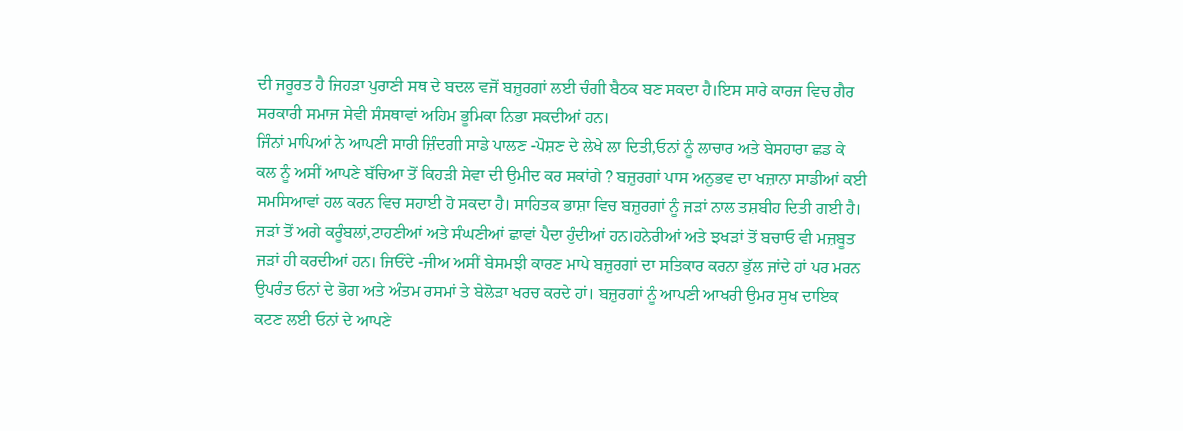ਦੀ ਜਰੂਰਤ ਹੈ ਜਿਹੜਾ ਪੁਰਾਣੀ ਸਥ ਦੇ ਬਦਲ ਵਜੋਂ ਬਜ਼ੁਰਗਾਂ ਲਈ ਚੰਗੀ ਬੈਠਕ ਬਣ ਸਕਦਾ ਹੈ।ਇਸ ਸਾਰੇ ਕਾਰਜ ਵਿਚ ਗੈਰ ਸਰਕਾਰੀ ਸਮਾਜ ਸੇਵੀ ਸੰਸਥਾਵਾਂ ਅਹਿਮ ਭੂਮਿਕਾ ਨਿਭਾ ਸਕਦੀਆਂ ਹਨ।
ਜਿੰਨਾਂ ਮਾਪਿਆਂ ਨੇ ਆਪਣੀ ਸਾਰੀ ਜ਼ਿੰਦਗੀ ਸਾਡੇ ਪਾਲਣ -ਪੋਸ਼ਣ ਦੇ ਲੇਖੇ ਲਾ ਦਿਤੀ,ਓਨਾਂ ਨੂੰ ਲਾਚਾਰ ਅਤੇ ਬੇਸਹਾਰਾ ਛਡ ਕੇ ਕਲ ਨੂੰ ਅਸੀਂ ਆਪਣੇ ਬੱਚਿਆ ਤੋਂ ਕਿਹੜੀ ਸੇਵਾ ਦੀ ਉਮੀਦ ਕਰ ਸਕਾਂਗੇ ? ਬਜ਼ੁਰਗਾਂ ਪਾਸ ਅਨੁਭਵ ਦਾ ਖਜ਼ਾਨਾ ਸਾਡੀਆਂ ਕਈ ਸਮਸਿਆਵਾਂ ਹਲ ਕਰਨ ਵਿਚ ਸਹਾਈ ਹੋ ਸਕਦਾ ਹੈ। ਸਾਹਿਤਕ ਭਾਸ਼ਾ ਵਿਚ ਬਜ਼ੁਰਗਾਂ ਨੂੰ ਜੜਾਂ ਨਾਲ ਤਸ਼ਬੀਹ ਦਿਤੀ ਗਈ ਹੈ। ਜੜਾਂ ਤੋਂ ਅਗੇ ਕਰੂੰਬਲਾਂ,ਟਾਹਣੀਆਂ ਅਤੇ ਸੰਘਣੀਆਂ ਛਾਵਾਂ ਪੈਦਾ ਹੁੰਦੀਆਂ ਹਨ।ਹਨੇਰੀਆਂ ਅਤੇ ਝਖੜਾਂ ਤੋਂ ਬਚਾਓ ਵੀ ਮਜ਼ਬੂਤ ਜੜਾਂ ਹੀ ਕਰਦੀਆਂ ਹਨ। ਜਿਓਂਦੇ -ਜੀਅ ਅਸੀਂ ਬੇਸਮਝੀ ਕਾਰਣ ਮਾਪੇ ਬਜ਼ੁਰਗਾਂ ਦਾ ਸਤਿਕਾਰ ਕਰਨਾ ਭੁੱਲ ਜਾਂਦੇ ਹਾਂ ਪਰ ਮਰਨ ਉਪਰੰਤ ਓਨਾਂ ਦੇ ਭੋਗ ਅਤੇ ਅੰਤਮ ਰਸਮਾਂ ਤੇ ਬੇਲੋੜਾ ਖਰਚ ਕਰਦੇ ਹਾਂ। ਬਜ਼ੁਰਗਾਂ ਨੂੰ ਆਪਣੀ ਆਖਰੀ ਉਮਰ ਸੁਖ ਦਾਇਕ ਕਟਣ ਲਈ ਓਨਾਂ ਦੇ ਆਪਣੇ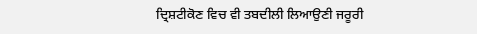ਦ੍ਰਿਸ਼ਟੀਕੋਣ ਵਿਚ ਵੀ ਤਬਦੀਲੀ ਲਿਆਉਣੀ ਜਰੂਰੀ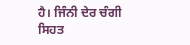ਹੈ। ਜਿੰਨੀ ਦੇਰ ਚੰਗੀ ਸਿਹਤ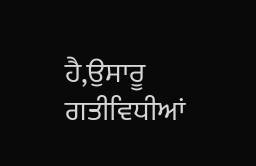ਹੈ,ਉਸਾਰੂ ਗਤੀਵਿਧੀਆਂ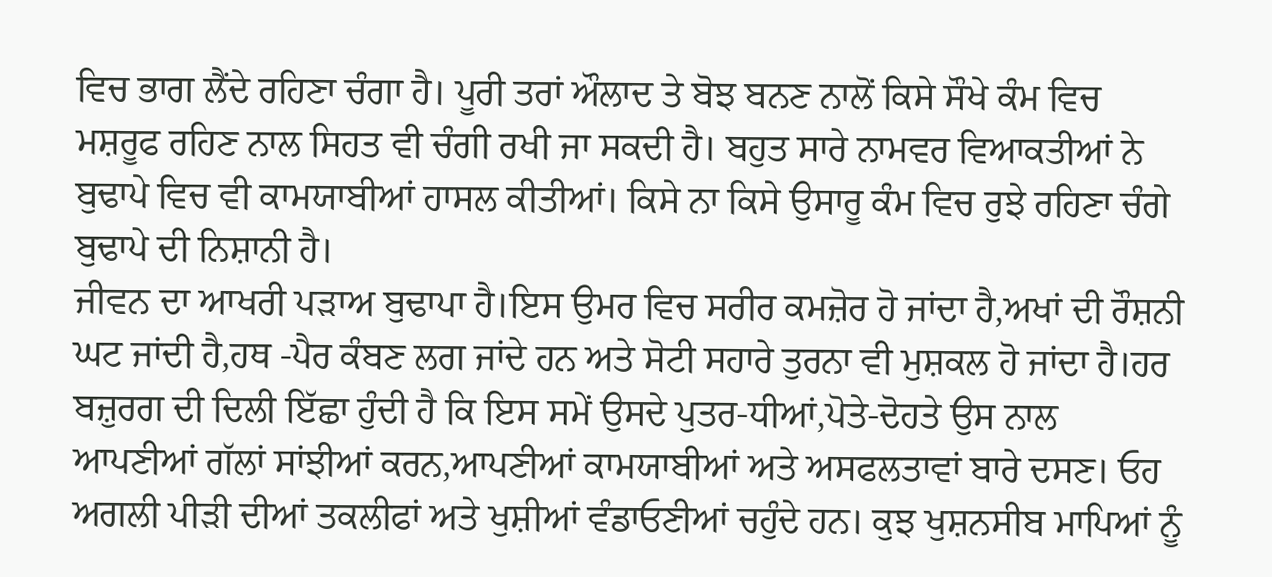ਵਿਚ ਭਾਗ ਲੈਂਦੇ ਰਹਿਣਾ ਚੰਗਾ ਹੈ। ਪੂਰੀ ਤਰਾਂ ਔਲਾਦ ਤੇ ਬੋਝ ਬਨਣ ਨਾਲੋਂ ਕਿਸੇ ਸੌਖੇ ਕੰਮ ਵਿਚ ਮਸ਼ਰੂਫ ਰਹਿਣ ਨਾਲ ਸਿਹਤ ਵੀ ਚੰਗੀ ਰਖੀ ਜਾ ਸਕਦੀ ਹੈ। ਬਹੁਤ ਸਾਰੇ ਨਾਮਵਰ ਵਿਆਕਤੀਆਂ ਨੇ ਬੁਢਾਪੇ ਵਿਚ ਵੀ ਕਾਮਯਾਬੀਆਂ ਹਾਸਲ ਕੀਤੀਆਂ। ਕਿਸੇ ਨਾ ਕਿਸੇ ਉਸਾਰੂ ਕੰਮ ਵਿਚ ਰੁਝੇ ਰਹਿਣਾ ਚੰਗੇ ਬੁਢਾਪੇ ਦੀ ਨਿਸ਼ਾਨੀ ਹੈ।
ਜੀਵਨ ਦਾ ਆਖਰੀ ਪੜਾਅ ਬੁਢਾਪਾ ਹੈ।ਇਸ ਉਮਰ ਵਿਚ ਸਰੀਰ ਕਮਜ਼ੋਰ ਹੋ ਜਾਂਦਾ ਹੈ,ਅਖਾਂ ਦੀ ਰੌਸ਼ਨੀ ਘਟ ਜਾਂਦੀ ਹੈ,ਹਥ -ਪੈਰ ਕੰਬਣ ਲਗ ਜਾਂਦੇ ਹਨ ਅਤੇ ਸੋਟੀ ਸਹਾਰੇ ਤੁਰਨਾ ਵੀ ਮੁਸ਼ਕਲ ਹੋ ਜਾਂਦਾ ਹੈ।ਹਰ ਬਜ਼ੁਰਗ ਦੀ ਦਿਲੀ ਇੱਛਾ ਹੁੰਦੀ ਹੈ ਕਿ ਇਸ ਸਮੇਂ ਉਸਦੇ ਪੁਤਰ-ਧੀਆਂ,ਪੋਤੇ-ਦੋਹਤੇ ਉਸ ਨਾਲ ਆਪਣੀਆਂ ਗੱਲਾਂ ਸਾਂਝੀਆਂ ਕਰਨ,ਆਪਣੀਆਂ ਕਾਮਯਾਬੀਆਂ ਅਤੇ ਅਸਫਲਤਾਵਾਂ ਬਾਰੇ ਦਸਣ। ਓਹ ਅਗਲੀ ਪੀੜੀ ਦੀਆਂ ਤਕਲੀਫਾਂ ਅਤੇ ਖੁਸ਼ੀਆਂ ਵੰਡਾਓਣੀਆਂ ਚਹੁੰਦੇ ਹਨ। ਕੁਝ ਖੁਸ਼ਨਸੀਬ ਮਾਪਿਆਂ ਨੂੰ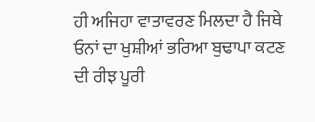ਹੀ ਅਜਿਹਾ ਵਾਤਾਵਰਣ ਮਿਲਦਾ ਹੈ ਜਿਥੇ ਓਨਾਂ ਦਾ ਖੁਸ਼ੀਆਂ ਭਰਿਆ ਬੁਢਾਪਾ ਕਟਣ ਦੀ ਰੀਝ ਪੂਰੀ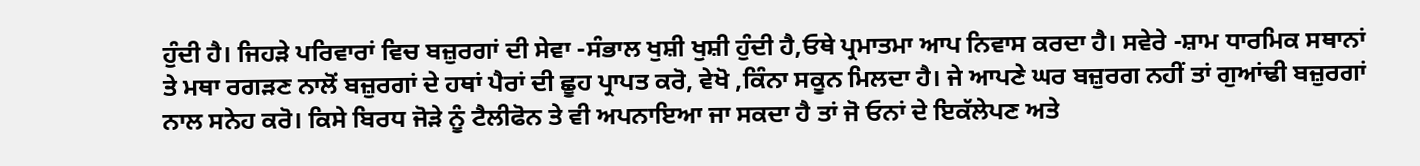ਹੁੰਦੀ ਹੈ। ਜਿਹੜੇ ਪਰਿਵਾਰਾਂ ਵਿਚ ਬਜ਼ੁਰਗਾਂ ਦੀ ਸੇਵਾ -ਸੰਭਾਲ ਖੁਸ਼ੀ ਖੁਸ਼ੀ ਹੁੰਦੀ ਹੈ,ਓਥੇ ਪ੍ਰਮਾਤਮਾ ਆਪ ਨਿਵਾਸ ਕਰਦਾ ਹੈ। ਸਵੇਰੇ -ਸ਼ਾਮ ਧਾਰਮਿਕ ਸਥਾਨਾਂ ਤੇ ਮਥਾ ਰਗੜਣ ਨਾਲੋਂ ਬਜ਼ੁਰਗਾਂ ਦੇ ਹਥਾਂ ਪੈਰਾਂ ਦੀ ਛੂਹ ਪ੍ਰਾਪਤ ਕਰੋ, ਵੇਖੋ ,ਕਿੰਨਾ ਸਕੂਨ ਮਿਲਦਾ ਹੈ। ਜੇ ਆਪਣੇ ਘਰ ਬਜ਼ੁਰਗ ਨਹੀਂ ਤਾਂ ਗੁਆਂਢੀ ਬਜ਼ੁਰਗਾਂ ਨਾਲ ਸਨੇਹ ਕਰੋ। ਕਿਸੇ ਬਿਰਧ ਜੋੜੇ ਨੂੰ ਟੈਲੀਫੋਨ ਤੇ ਵੀ ਅਪਨਾਇਆ ਜਾ ਸਕਦਾ ਹੈ ਤਾਂ ਜੋ ਓਨਾਂ ਦੇ ਇਕੱਲੇਪਣ ਅਤੇ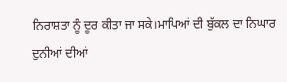ਨਿਰਾਸ਼ਤਾ ਨੂੰ ਦੂਰ ਕੀਤਾ ਜਾ ਸਕੇ।ਮਾਪਿਆਂ ਦੀ ਬੁੱਕਲ ਦਾ ਨਿਘਾਰ ਦੁਨੀਆਂ ਦੀਆਂ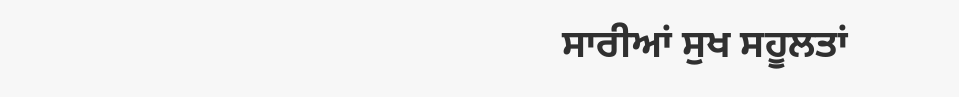ਸਾਰੀਆਂ ਸੁਖ ਸਹੂਲਤਾਂ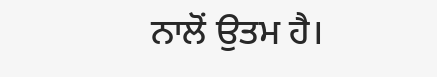ਨਾਲੋਂ ਉਤਮ ਹੈ।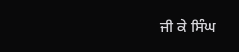ਜੀ ਕੇ ਸਿੰਘ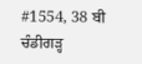#1554, 38 ਬੀ
ਚੰਡੀਗੜ੍ਹ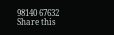98140 67632
Share this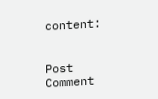content:


Post Comment